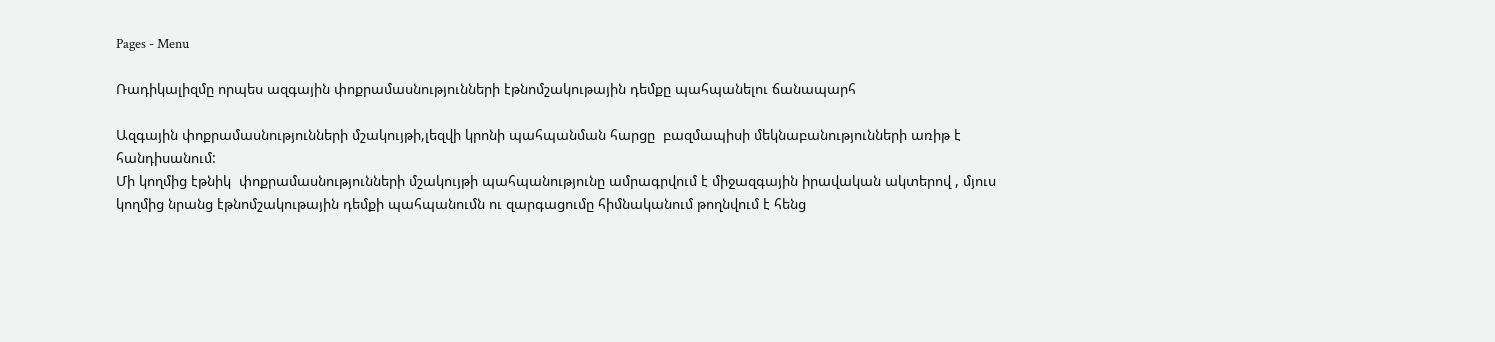Pages - Menu

Ռադիկալիզմը որպես ազգային փոքրամասնությունների էթնոմշակութային դեմքը պահպանելու ճանապարհ

Ազգային փոքրամասնությունների մշակույթի,լեզվի կրոնի պահպանման հարցը  բազմապիսի մեկնաբանությունների առիթ է հանդիսանում:
Մի կողմից էթնիկ  փոքրամասնությունների մշակույթի պահպանությունը ամրագրվում է միջազգային իրավական ակտերով , մյուս կողմից նրանց էթնոմշակութային դեմքի պահպանումն ու զարգացումը հիմնականում թողնվում է հենց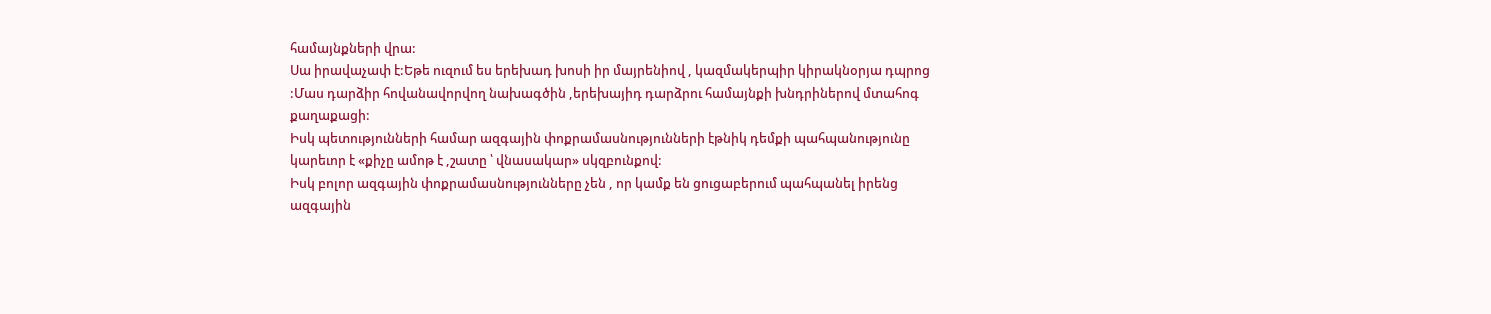համայնքների վրա:
Սա իրավաչափ է:Եթե ուզում ես երեխադ խոսի իր մայրենիով , կազմակերպիր կիրակնօրյա դպրոց :Մաս դարձիր հովանավորվող նախագծին ,երեխայիդ դարձրու համայնքի խնդրիներով մտահոգ քաղաքացի:
Իսկ պետությունների համար ազգային փոքրամասնությունների էթնիկ դեմքի պահպանությունը կարեւոր է «քիչը ամոթ է ,շատը ՝ վնասակար» սկզբունքով:
Իսկ բոլոր ազգային փոքրամասնությունները չեն , որ կամք են ցուցաբերում պահպանել իրենց ազգային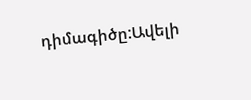դիմագիծը:Ավելի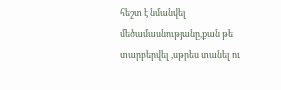հեշտ է նմանվել մեծամասնությանը,քան թե տարբերվել ,սթրես տանել ու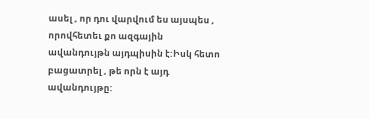ասել , որ դու վարվում ես այսպես , որովհետեւ քո ազգային ավանդույթն այդպիսին է:Իսկ հետո բացատրել , թե որն է այդ ավանդույթը: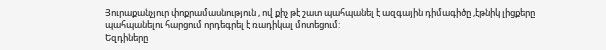Յուրաքանչյուր փոքրամասնություն , ով քիչ թէ շատ պահպանել է ազգային դիմագիծը ,էթնիկ լիցքերը պահպանելու հարցում որդեգրել է ռադիկալ մոտեցում:
Եզդիները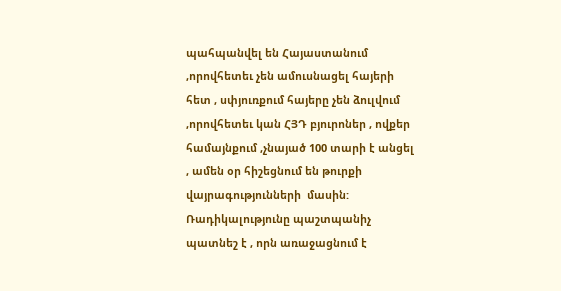պահպանվել են Հայաստանում ,որովհետեւ չեն ամուսնացել հայերի հետ , սփյուռքում հայերը չեն ձուլվում ,որովհետեւ կան ՀՅԴ բյուրոներ , ովքեր համայնքում ,չնայած 100 տարի է անցել , ամեն օր հիշեցնում են թուրքի վայրագությունների  մասին:
Ռադիկալությունը պաշտպանիչ պատնեշ է , որն առաջացնում է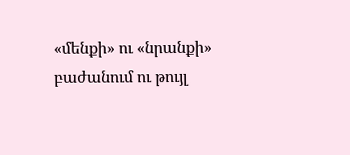«մենքի» ու «նրանքի» բաժանում ու թույլ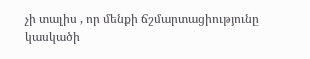չի տալիս , որ մենքի ճշմարտացիությունը կասկածի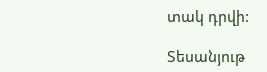տակ դրվի:

Տեսանյութ